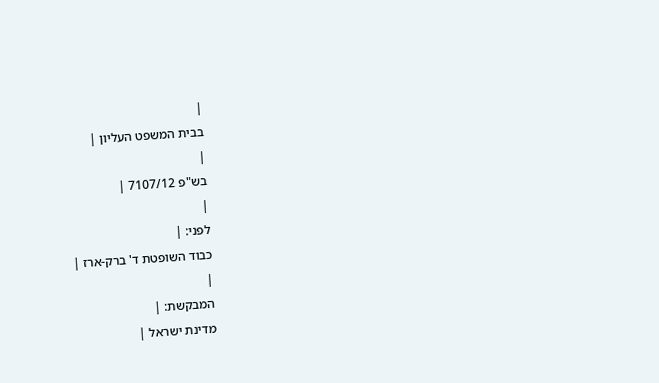|
בבית המשפט העליון |
|
בש"פ 7107/12 |
|
לפני: |
כבוד השופטת ד' ברק-ארז |
|
המבקשת: |
מדינת ישראל |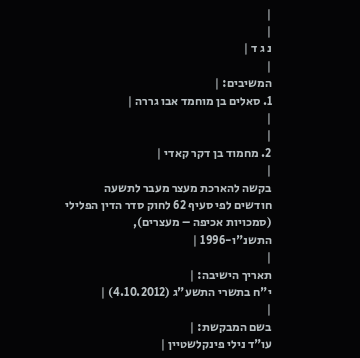|
|
נ ג ד |
|
המשיבים: |
1. סאלים בן מוחמד אבו גררה |
|
|
2. מחמוד בן דקר קאדי |
|
בקשה להארכת מעצר מעבר לתשעה חודשים לפי סעיף 62 לחוק סדר הדין הפלילי (סמכויות אכיפה – מעצרים), התשנ"ו-1996 |
|
תאריך הישיבה: |
י"ח בתשרי התשע"ג (4.10.2012) |
|
בשם המבקשת: |
עו"ד נילי פינקלשטיין |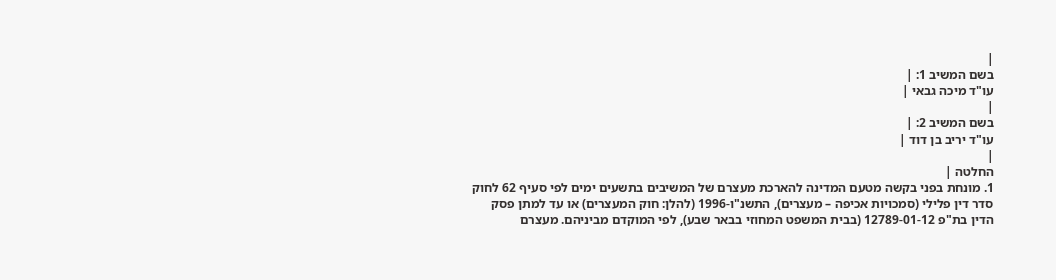|
בשם המשיב 1: |
עו"ד מיכה גבאי |
|
בשם המשיב 2: |
עו"ד יריב בן דוד |
|
החלטה |
1. מונחת בפני בקשה מטעם המדינה להארכת מעצרם של המשיבים בתשעים ימים לפי סעיף 62 לחוק סדר דין פלילי (סמכויות אכיפה – מעצרים), התשנ"ו-1996 (להלן: חוק המעצרים) או עד למתן פסק הדין בת"פ 12789-01-12 (בבית המשפט המחוזי בבאר שבע), לפי המוקדם מביניהם. מעצרם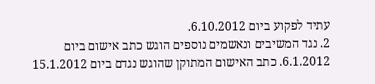עתיד לפקוע ביום 6.10.2012.
2. נגד המשיבים ונאשמים נוספים הוגש כתב אישום ביום 6.1.2012. כתב האישום המתוקן שהוגש נגדם ביום 15.1.2012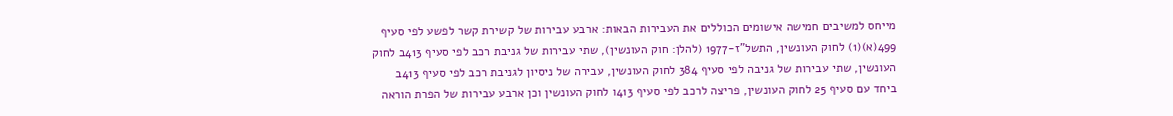מייחס למשיבים חמישה אישומים הכוללים את העבירות הבאות: ארבע עבירות של קשירת קשר לפשע לפי סעיף 499(א)(1) לחוק העונשין, התשל"ז-1977 (להלן: חוק העונשין), שתי עבירות של גניבת רכב לפי סעיף 413ב לחוק העונשין, שתי עבירות של גניבה לפי סעיף 384 לחוק העונשין, עבירה של ניסיון לגניבת רכב לפי סעיף 413ב ביחד עם סעיף 25 לחוק העונשין, פריצה לרכב לפי סעיף 413ו לחוק העונשין וכן ארבע עבירות של הפרת הוראה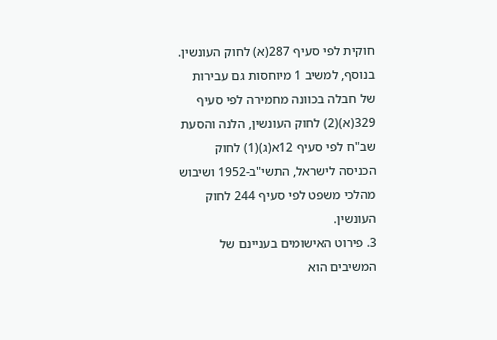חוקית לפי סעיף 287(א) לחוק העונשין. בנוסף, למשיב 1 מיוחסות גם עבירות של חבלה בכוונה מחמירה לפי סעיף 329(א)(2) לחוק העונשין, הלנה והסעת שב"ח לפי סעיף 12א(ג)(1) לחוק הכניסה לישראל, התשי"ב-1952 ושיבוש מהלכי משפט לפי סעיף 244 לחוק העונשין.
3. פירוט האישומים בעניינם של המשיבים הוא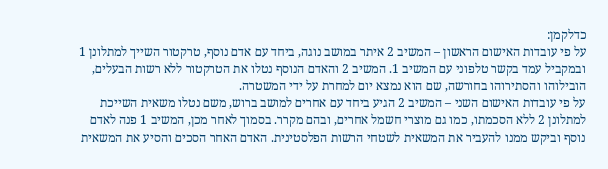כדלקמן:
על פי עובדות האישום הראשון – המשיב 2 איתר במושב נוגה, ביחד עם אדם נוסף, טרקטור השייך למתלונן 1 ובמקביל עמד בקשר טלפוני עם המשיב 1. המשיב 2 והאדם הנוסף נטלו את הטרקטור ללא רשות הבעלים, הובילוהו והסתירוהו בחורשה, שם הוא נמצא יום למחרת על ידי המשטרה.
על פי עובדות האישום השני – המשיב 2 הגיע ביחד עם אחרים למושב ברוש, משם נטלו משאית השייכת למתלונן 2 ללא הסכמתו, כמו גם מוצרי חשמל אחרים, ובהם מקרר. בסמוך לאחר מכן, המשיב 1 פנה לאדם נוסף וביקש ממנו להעביר את המשאית לשטחי הרשות הפלסטינית. האדם האחר הסכים והסיע את המשאית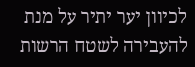לכיוון יער יתיר על מנת להעבירה לשטח הרשות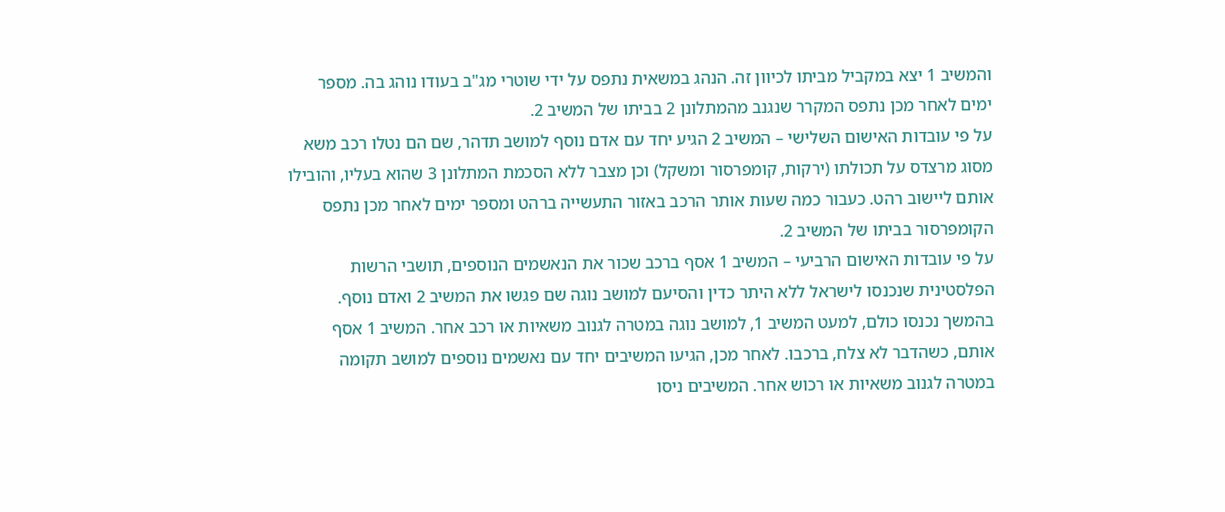והמשיב 1 יצא במקביל מביתו לכיוון זה. הנהג במשאית נתפס על ידי שוטרי מג"ב בעודו נוהג בה. מספר ימים לאחר מכן נתפס המקרר שנגנב מהמתלונן 2 בביתו של המשיב 2.
על פי עובדות האישום השלישי – המשיב 2 הגיע יחד עם אדם נוסף למושב תדהר, שם הם נטלו רכב משא מסוג מרצדס על תכולתו (ירקות, קומפרסור ומשקל) וכן מצבר ללא הסכמת המתלונן 3 שהוא בעליו, והובילו אותם ליישוב רהט. כעבור כמה שעות אותר הרכב באזור התעשייה ברהט ומספר ימים לאחר מכן נתפס הקומפרסור בביתו של המשיב 2.
על פי עובדות האישום הרביעי – המשיב 1 אסף ברכב שכור את הנאשמים הנוספים, תושבי הרשות הפלסטינית שנכנסו לישראל ללא היתר כדין והסיעם למושב נוגה שם פגשו את המשיב 2 ואדם נוסף. בהמשך נכנסו כולם, למעט המשיב 1, למושב נוגה במטרה לגנוב משאיות או רכב אחר. המשיב 1 אסף אותם, כשהדבר לא צלח, ברכבו. לאחר מכן, הגיעו המשיבים יחד עם נאשמים נוספים למושב תקומה במטרה לגנוב משאיות או רכוש אחר. המשיבים ניסו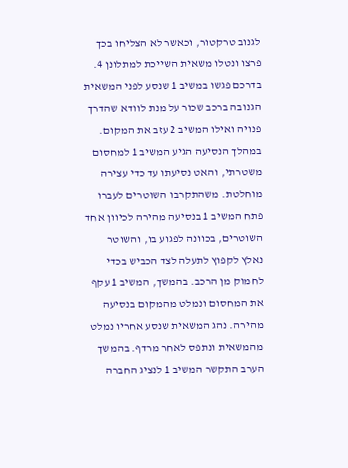לגנוב טרקטור, וכאשר לא הצליחו בכך פרצו ונטלו משאית השייכת למתלונן 4. בדרכם פגשו במשיב 1 שנסע לפני המשאית הגנובה ברכב שכור על מנת לוודא שהדרך פנויה ואילו המשיב 2 עזב את המקום. במהלך הנסיעה הגיע המשיב 1 למחסום משטרתי, והאט נסיעתו עד כדי עצירה מוחלטת. משהתקרבו השוטרים לעברו פתח המשיב 1 בנסיעה מהירה לכיוון אחד השוטרים, בכוונה לפגוע בו, והשוטר נאלץ לקפוץ לתעלה לצד הכביש בכדי לחמוק מן הרכב. בהמשך, המשיב 1 עקף את המחסום ונמלט מהמקום בנסיעה מהירה. נהג המשאית שנסע אחריו נמלט מהמשאית ונתפס לאחר מרדף. בהמשך הערב התקשר המשיב 1 לנציג החברה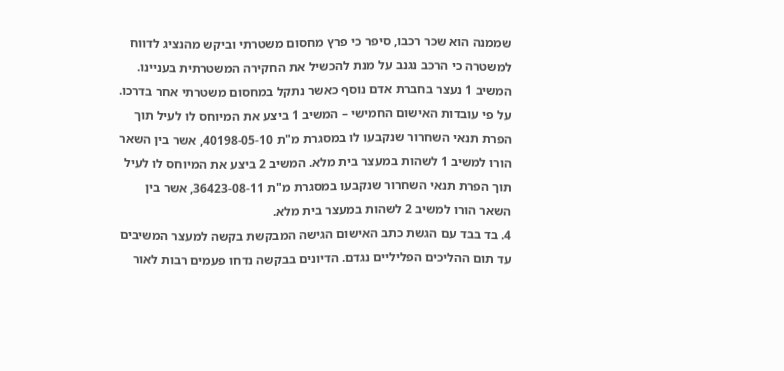שממנה הוא שכר רכבו, סיפר כי פרץ מחסום משטרתי וביקש מהנציג לדווח למשטרה כי הרכב נגנב על מנת להכשיל את החקירה המשטרתית בעניינו. המשיב 1 נעצר בחברת אדם נוסף כאשר נתקל במחסום משטרתי אחר בדרכו.
על פי עובדות האישום החמישי – המשיב 1 ביצע את המיוחס לו לעיל תוך הפרת תנאי השחרור שנקבעו לו במסגרת מ"ת 40198-05-10, אשר בין השאר הורו למשיב 1 לשהות במעצר בית מלא. המשיב 2 ביצע את המיוחס לו לעיל תוך הפרת תנאי השחרור שנקבעו במסגרת מ"ת 36423-08-11, אשר בין השאר הורו למשיב 2 לשהות במעצר בית מלא.
4. בד בבד עם הגשת כתב האישום הגישה המבקשת בקשה למעצר המשיבים עד תום ההליכים הפליליים נגדם. הדיונים בבקשה נדחו פעמים רבות לאור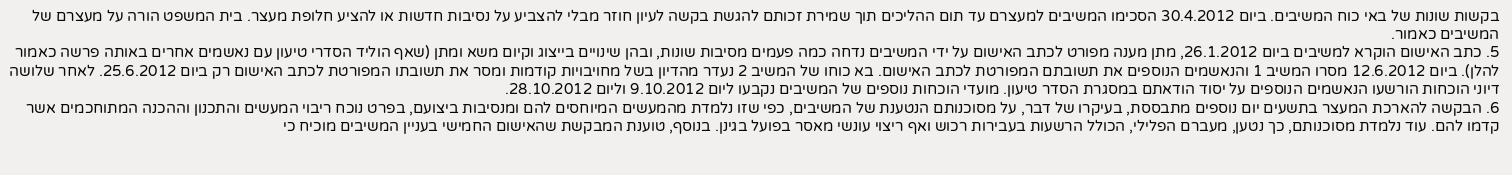בקשות שונות של באי כוח המשיבים. ביום 30.4.2012 הסכימו המשיבים למעצרם עד תום ההליכים תוך שמירת זכותם להגשת בקשה לעיון חוזר מבלי להצביע על נסיבות חדשות או להציע חלופת מעצר. בית המשפט הורה על מעצרם של המשיבים כאמור.
5. כתב האישום הוקרא למשיבים ביום 26.1.2012, מתן מענה מפורט לכתב האישום על ידי המשיבים נדחה כמה פעמים מסיבות שונות, ובהן שינויים בייצוג וקיום משא ומתן (שאף הוליד הסדרי טיעון עם נאשמים אחרים באותה פרשה כאמור להלן). ביום 12.6.2012 מסרו המשיב 1 והנאשמים הנוספים את תשובתם המפורטת לכתב האישום. בא כוחו של המשיב 2 נעדר מהדיון בשל מחויבויות קודמות ומסר את תשובתו המפורטת לכתב האישום רק ביום 25.6.2012. לאחר שלושה דיוני הוכחות הורשעו הנאשמים הנוספים על יסוד הודאתם במסגרת הסדר טיעון. מועדי הוכחות נוספים של המשיבים נקבעו ליום 9.10.2012 וליום 28.10.2012.
6. הבקשה להארכת המעצר בתשעים יום נוספים מתבססת, בעיקרו של דבר, על מסוכנותם הנטענת של המשיבים, כפי שזו נלמדת מהמעשים המיוחסים להם ומנסיבות ביצועם, בפרט נוכח ריבוי המעשים והתכנון וההכנה המתוחכמים אשר קדמו להם. עוד נלמדת מסוכנותם, כך נטען, מעברם הפלילי, הכולל הרשעות בעבירות רכוש ואף ריצוי עונשי מאסר בפועל בגינן. בנוסף, טוענת המבקשת שהאישום החמישי בעניין המשיבים מוכיח כי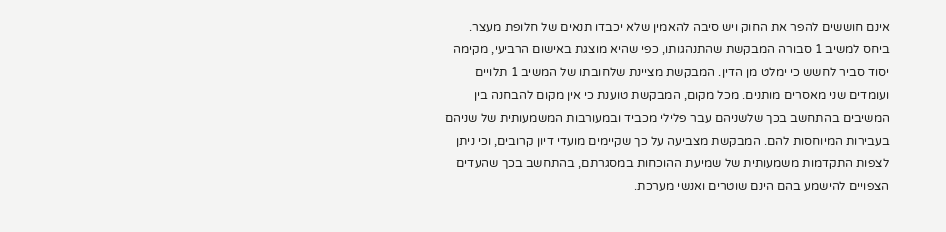אינם חוששים להפר את החוק ויש סיבה להאמין שלא יכבדו תנאים של חלופת מעצר. ביחס למשיב 1 סבורה המבקשת שהתנהגותו, כפי שהיא מוצגת באישום הרביעי, מקימה יסוד סביר לחשש כי ימלט מן הדין. המבקשת מציינת שלחובתו של המשיב 1 תלויים ועומדים שני מאסרים מותנים. מכל מקום, המבקשת טוענת כי אין מקום להבחנה בין המשיבים בהתחשב בכך שלשניהם עבר פלילי מכביד ובמעורבות המשמעותית של שניהם בעבירות המיוחסות להם. המבקשת מצביעה על כך שקיימים מועדי דיון קרובים, וכי ניתן לצפות התקדמות משמעותית של שמיעת ההוכחות במסגרתם, בהתחשב בכך שהעדים הצפויים להישמע בהם הינם שוטרים ואנשי מערכת.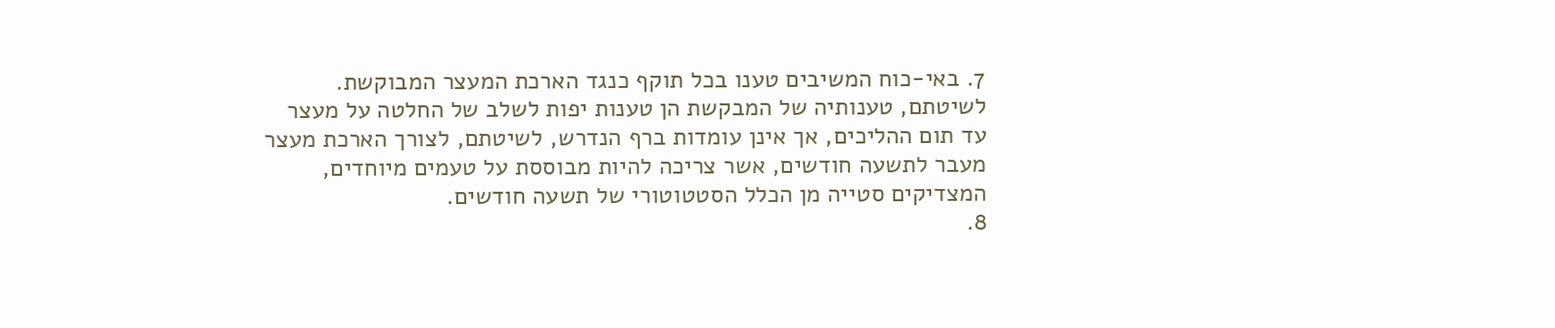7. באי-כוח המשיבים טענו בכל תוקף כנגד הארכת המעצר המבוקשת. לשיטתם, טענותיה של המבקשת הן טענות יפות לשלב של החלטה על מעצר עד תום ההליכים, אך אינן עומדות ברף הנדרש, לשיטתם, לצורך הארכת מעצר מעבר לתשעה חודשים, אשר צריכה להיות מבוססת על טעמים מיוחדים, המצדיקים סטייה מן הכלל הסטטוטורי של תשעה חודשים.
8.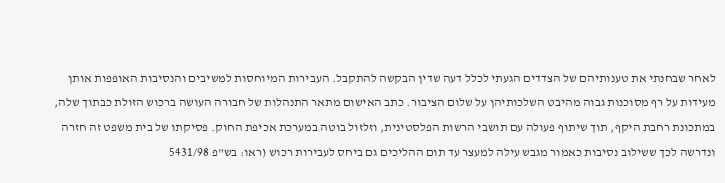לאחר שבחנתי את טענותיהם של הצדדים הגעתי לכלל דעה שדין הבקשה להתקבל. העבירות המיוחסות למשיבים והנסיבות האופפות אותן מעידות על רף מסוכנות גבוה מהיבט השלכותיהן על שלום הציבור. כתב האישום מתאר התנהלות של חבורה העושה ברכוש הזולת כבתוך שלה, במתכונת רחבת היקף, תוך שיתוף פעולה עם תושבי הרשות הפלסטינית, וזלזול בוטה במערכת אכיפת החוק. פסיקתו של בית משפט זה חזרה ונדרשה לכך ששילוב נסיבות כאמור מגבש עילה למעצר עד תום ההליכים גם ביחס לעבירות רכוש (ראו: בש"פ 5431/98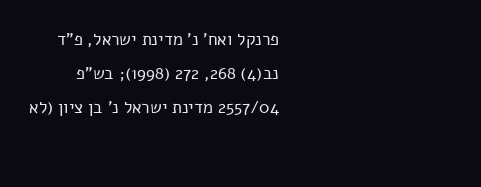פרנקל ואח' נ' מדינת ישראל, פ"ד נב(4) 268, 272 (1998); בש"פ 2557/04 מדינת ישראל נ' בן ציון (לא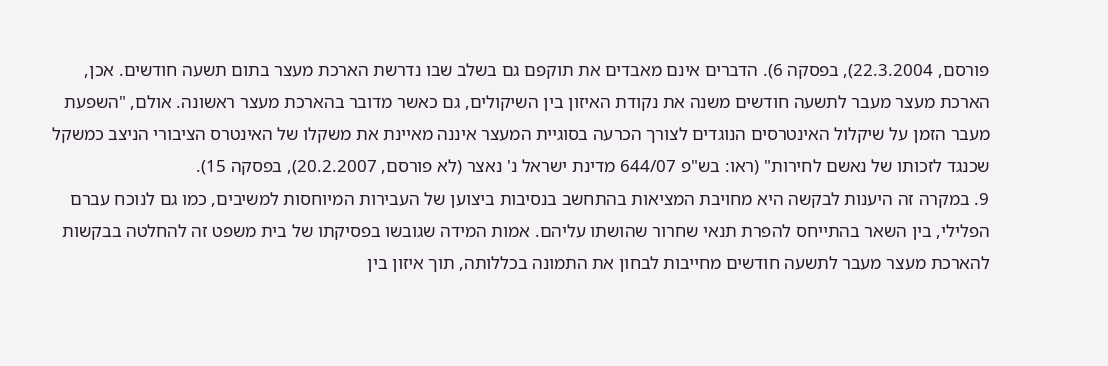פורסם, 22.3.2004), בפסקה 6). הדברים אינם מאבדים את תוקפם גם בשלב שבו נדרשת הארכת מעצר בתום תשעה חודשים. אכן, הארכת מעצר מעבר לתשעה חודשים משנה את נקודת האיזון בין השיקולים, גם כאשר מדובר בהארכת מעצר ראשונה. אולם, "השפעת מעבר הזמן על שיקלול האינטרסים הנוגדים לצורך הכרעה בסוגיית המעצר איננה מאיינת את משקלו של האינטרס הציבורי הניצב כמשקל שכנגד לזכותו של נאשם לחירות" (ראו: בש"פ 644/07 מדינת ישראל נ' נאצר (לא פורסם, 20.2.2007), בפסקה 15).
9. במקרה זה היענות לבקשה היא מחויבת המציאות בהתחשב בנסיבות ביצוען של העבירות המיוחסות למשיבים, כמו גם לנוכח עברם הפלילי, בין השאר בהתייחס להפרת תנאי שחרור שהושתו עליהם. אמות המידה שגובשו בפסיקתו של בית משפט זה להחלטה בבקשות להארכת מעצר מעבר לתשעה חודשים מחייבות לבחון את התמונה בכללותה, תוך איזון בין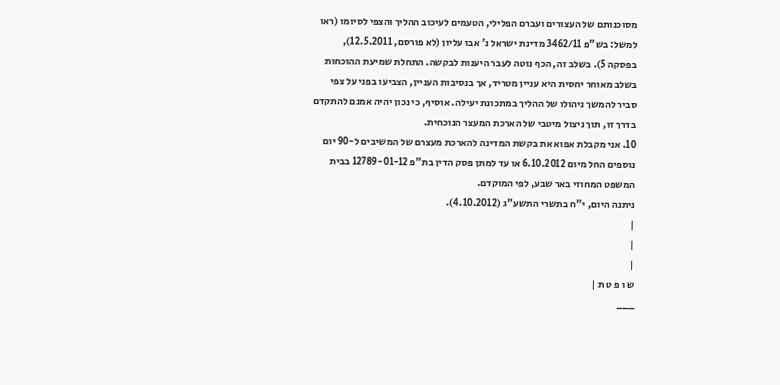מסוכנותם של העצורים ועברם הפלילי, הטעמים לעיכוב ההליך והצפי לסיומו (ראו למשל: בש"פ 3462/11 מדינת ישראל נ' אבו עליון (לא פורסם, 12.5.2011), בפסקה 5). בשלב זה, הכף נוטה לעבר היענות לבקשה. התחלת שמיעת ההוכחות בשלב מאוחר יחסית היא עניין מטריד, אך בנסיבות העניין, הצביעו בפני על צפי סביר להמשך ניהולו של ההליך במתכונת יעילה. אוסיף, כי נכון יהיה אמנם להתקדם בדרך זו, תוך ניצול מיטבי של הארכת המעצר הנוכחית.
10. אני מקבלת אפוא את בקשת המדינה להארכת מעצרם של המשיבים ל-90 יום נוספים החל מיום 6.10.2012 או עד למתן פסק הדין בת"פ 12789-01-12 בבית המשפט המחוזי באר שבע, לפי המוקדם.
ניתנה היום, י"ח בתשרי התשע"ג (4.10.2012).
|
|
|
ש ו פ ט ת |
___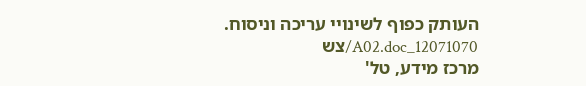העותק כפוף לשינויי עריכה וניסוח. 12071070_A02.doc/צש
מרכז מידע, טל'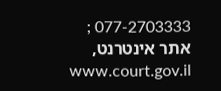077-2703333 ; אתר אינטרנט, www.court.gov.il